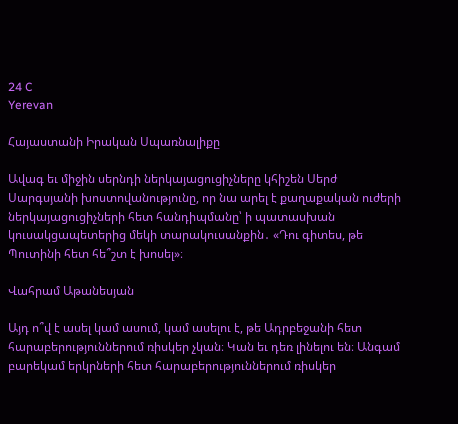24 C
Yerevan

Հայաստանի Իրական Սպառնալիքը

Ավագ եւ միջին սերնդի ներկայացուցիչները կհիշեն Սերժ Սարգսյանի խոստովանությունը, որ նա արել է քաղաքական ուժերի ներկայացուցիչների հետ հանդիպմանը՝ ի պատասխան կուսակցապետերից մեկի տարակուսանքին․ «Դու գիտես, թե Պուտինի հետ հե՞շտ է խոսել»։

Վահրամ Աթանեսյան

Այդ ո՞վ է ասել կամ ասում, կամ ասելու է, թե Ադրբեջանի հետ հարաբերություններում ռիսկեր չկան։ Կան եւ դեռ լինելու են։ Անգամ բարեկամ երկրների հետ հարաբերություններում ռիսկեր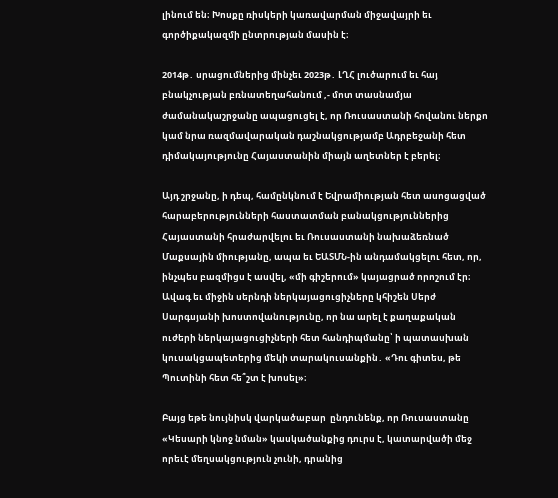լինում են։ Խոսքը ռիսկերի կառավարման միջավայրի եւ գործիքակազմի ընտրության մասին է։

2014թ․ սրացումներից մինչեւ 2023թ․ ԼՂՀ լուծարում եւ հայ բնակչության բռնատեղահանում ‚- մոտ տասնամյա ժամանակաշրջանը ապացուցել է, որ Ռուսաստանի հովանու ներքո կամ նրա ռազմավարական դաշնակցությամբ Ադրբեջանի հետ դիմակայությունը Հայաստանին միայն աղետներ է բերել։

Այդ շրջանը, ի դեպ, համընկնում է Եվրամիության հետ ասոցացված հարաբերությունների հաստատման բանակցություններից Հայաստանի հրաժարվելու եւ Ռուսաստանի նախաձեռնած Մաքսային միությանը, ապա եւ ԵԱՏՄՆ-ին անդամակցելու հետ, որ, ինչպես բազմիցս է ասվել, «մի գիշերում» կայացրած որոշում էր։ Ավագ եւ միջին սերնդի ներկայացուցիչները կհիշեն Սերժ Սարգսյանի խոստովանությունը, որ նա արել է քաղաքական ուժերի ներկայացուցիչների հետ հանդիպմանը՝ ի պատասխան կուսակցապետերից մեկի տարակուսանքին․ «Դու գիտես, թե Պուտինի հետ հե՞շտ է խոսել»։

Բայց եթե նույնիսկ վարկածաբար  ընդունենք, որ Ռուսաստանը «Կեսարի կնոջ նման» կասկածանքից դուրս է, կատարվածի մեջ որեւէ մեղսակցություն չունի, դրանից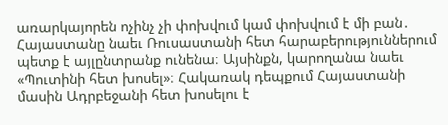առարկայորեն ոչինչ չի փոխվում կամ փոխվում է մի բան․ Հայաստանը նաեւ Ռուսաստանի հետ հարաբերություններում պետք է այլընտրանք ունենա։ Այսինքն, կարողանա նաեւ «Պուտինի հետ խոսել»։ Հակառակ դեպքում Հայաստանի մասին Ադրբեջանի հետ խոսելու է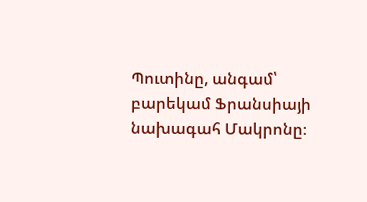Պուտինը, անգամ՝ բարեկամ Ֆրանսիայի նախագահ Մակրոնը։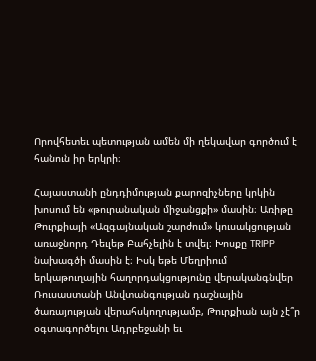Որովհետեւ պետության ամեն մի ղեկավար գործում է հանուն իր երկրի։

Հայաստանի ընդդիմության քարոզիչները կրկին խոսում են «թուրանական միջանցքի» մասին։ Առիթը Թուրքիայի «Ազգայնական շարժում» կուսակցության առաջնորդ Դեւլեթ Բահչելին է տվել։ Խոսքը TRIPP նախագծի մասին է։ Իսկ եթե Մեղրիում երկաթուղային հաղորդակցությունը վերականգնվեր Ռուսաստանի Անվտանգության դաշնային ծառայության վերահսկողությամբ, Թուրքիան այն չէ՞ր օգտագործելու Ադրբեջանի եւ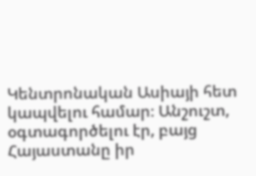Կենտրոնական Ասիայի հետ կապվելու համար։ Անշուշտ, օգտագործելու էր, բայց Հայաստանը իր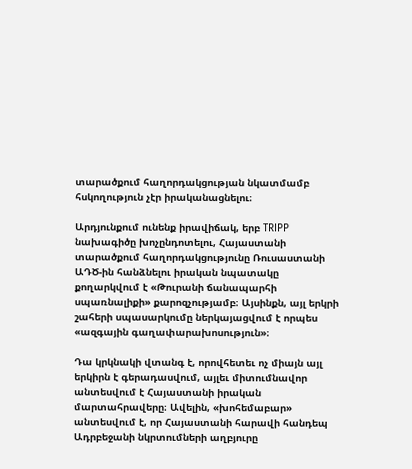տարածքում հաղորդակցության նկատմամբ հսկողություն չէր իրականացնելու։

Արդյունքում ունենք իրավիճակ, երբ TRIPP նախագիծը խոչընդոտելու, Հայաստանի տարածքում հաղորդակցությունը Ռուսաստանի ԱԴԾ-ին հանձնելու իրական նպատակը քողարկվում է «Թուրանի ճանապարհի սպառնալիքի» քարոզչությամբ։ Այսինքն, այլ երկրի շահերի սպասարկումը ներկայացվում է որպես «ազգային գաղափարախոսություն»։

Դա կրկնակի վտանգ է, որովհետեւ ոչ միայն այլ երկիրն է գերադասվում, այլեւ միտումնավոր անտեսվում է Հայաստանի իրական մարտահրավերը։ Ավելին, «խոհեմաբար» անտեսվում է, որ Հայաստանի հարավի հանդեպ Ադրբեջանի նկրտումների աղբյուրը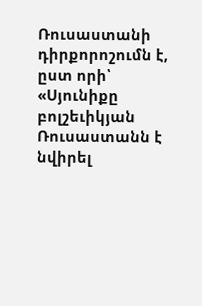Ռուսաստանի դիրքորոշումն է, ըստ որի՝ «Սյունիքը բոլշեւիկյան Ռուսաստանն է նվիրել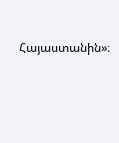Հայաստանին»։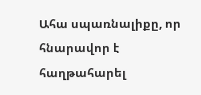Ահա սպառնալիքը, որ հնարավոր է հաղթահարել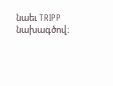նաեւ TRIPP նախագծով։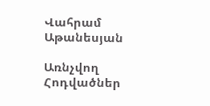Վահրամ Աթանեսյան

Առնչվող Հոդվածներ